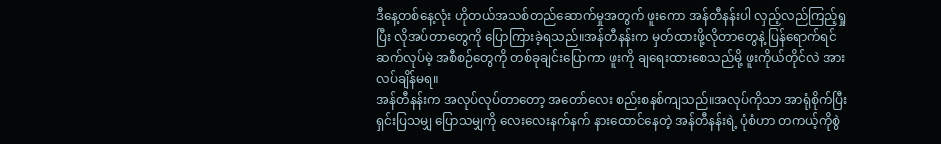ဒီနေ့တစ်နေ့လုံး ဟိုတယ်အသစ်တည်ဆောက်မှုအတွက် ဖူးကော အန်တီနန်းပါ လှည့်လည်ကြည့်ရှုပြီး လိုအပ်တာတွေကို ပြောကြားခဲ့ရသည်။အန်တီနန်းက မှတ်ထားဖို့လိုတာတွေနဲ့ ပြန်ရောက်ရင် ဆက်လုပ်မဲ့ အစီစဉ်တွေကို တစ်ခုချင်းပြောကာ ဖူးကို ချရေးထားစေသည်မို့ ဖူးကိုယ်တိုင်လဲ အားလပ်ချိန်မရ။
အန်တီနန်းက အလုပ်လုပ်တာတော့ အတော်လေး စည်းစနစ်ကျသည်။အလုပ်ကိုသာ အာရုံစိုက်ပြီး ရှင်းပြသမျှ ပြောသမျှကို လေးလေးနက်နက် နားထောင်နေတဲ့ အန်တီနန်းရဲ့ ပုံစံဟာ တကယ့်ကိုစွဲ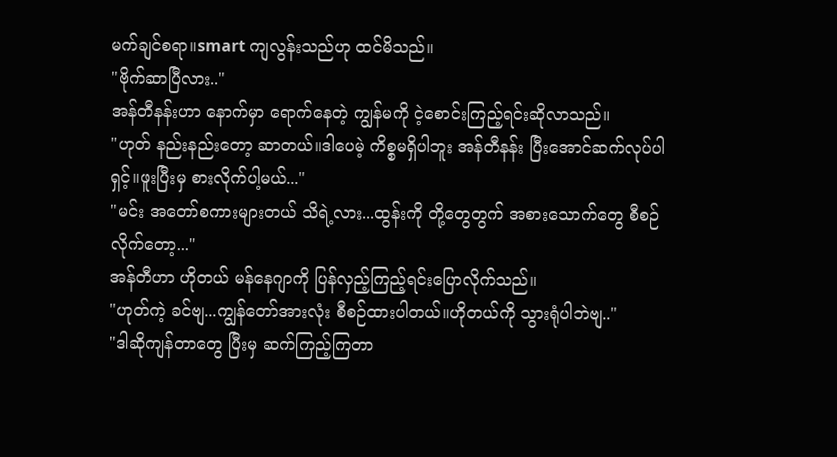မက်ချင်စရာ။smart ကျလွန်းသည်ဟု ထင်မိသည်။
"ဗိုက်ဆာပြီလား.."
အန်တီနန်းဟာ နောက်မှာ ရောက်နေတဲ့ ကျွန်မကို ငဲ့စောင်းကြည့်ရင်းဆိုလာသည်။
"ဟုတ် နည်းနည်းတော့ ဆာတယ်။ဒါပေမဲ့ ကိစ္စမရှိပါဘူး အန်တီနန်း ပြီးအောင်ဆက်လုပ်ပါရှင့်။ဖူးပြီးမှ စားလိုက်ပါ့မယ်..."
"မင်း အတော်စကားများတယ် သိရဲ့လား...ထွန်းကို တို့တွေတွက် အစားသောက်တွေ စီစဉ်လိုက်တော့..."
အန်တီဟာ ဟိုတယ် မန်နေဂျာကို ပြန်လှည့်ကြည့်ရင်းပြောလိုက်သည်။
"ဟုတ်ကဲ့ ခင်ဗျ...ကျွန်တော်အားလုံး စီစဉ်ထားပါတယ်။ဟိုတယ်ကို သွားရုံပါဘဲဗျ.."
"ဒါဆိုကျန်တာတွေ ပြီးမှ ဆက်ကြည့်ကြတာ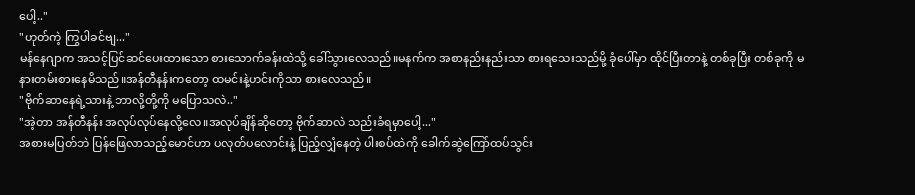ပေါ့.."
"ဟုတ်ကဲ့ ကြွပါခင်ဗျ..."
မန်နေဂျာက အသင့်ပြင်ဆင်ပေးထားသော စားသောက်ခန်းထဲသို့ ခေါ်သွားလေသည်။မနက်က အစာနည်းနည်းသာ စားရသေးသည်မို့ ခုံပေါ်မှာ ထိုင်ပြီးတာနဲ့ တစ်ခုပြီး တစ်ခုကို မနားတမ်းစားနေမိသည်။အန်တီနန်းကတော့ ထမင်းနဲ့ဟင်းကိုသာ စားလေသည်။
"ဗိုက်ဆာနေရဲ့သားနဲ့ ဘာလို့တို့ကို မပြောသလဲ.."
"အဲ့တာ အန်တီနန်း အလုပ်လုပ်နေလို့လေ။အလုပ်ချိန်ဆိုတော့ ဗိုက်ဆာလဲ သည်းခံရမှာပေါ့..."
အစားမပြတ်ဘဲ ပြန်ဖြေလာသည့်မောင်ဟာ ပလုတ်ပလောင်းနဲ့ ပြည့်လျှံနေတဲ့ ပါးစပ်ထဲကို ခေါက်ဆွဲကြော်ထပ်သွင်း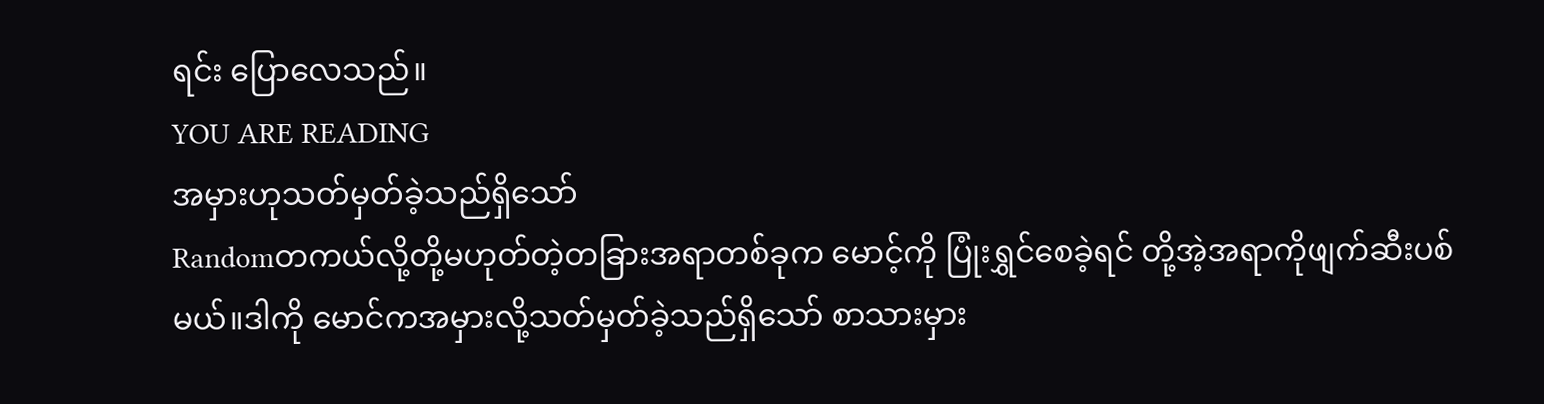ရင်း ပြောလေသည်။
YOU ARE READING
အမှားဟုသတ်မှတ်ခဲ့သည်ရှိသော်
Randomတကယ်လို့တို့မဟုတ်တဲ့တခြားအရာတစ်ခုက မောင့်ကို ပြုံးရွှင်စေခဲ့ရင် တို့အဲ့အရာကိုဖျက်ဆီးပစ်မယ်။ဒါကို မောင်ကအမှားလို့သတ်မှတ်ခဲ့သည်ရှိသော် စာသားမှား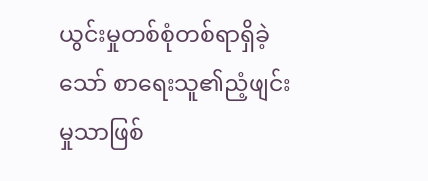ယွင်းမှုတစ်စုံတစ်ရာရှိခဲ့သော် စာရေးသူ၏ညံ့ဖျင်းမှုသာဖြစ်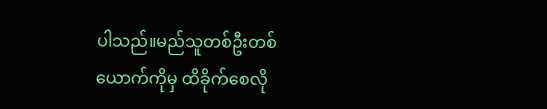ပါသည်။မည်သူတစ်ဦးတစ်ယောက်ကိုမှ ထိခိုက်စေလို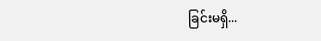ခြင်းမရှိ...